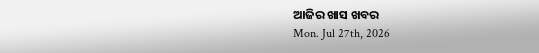ଆଜିର ଖାସ ଖବର
Mon. Jul 27th, 2026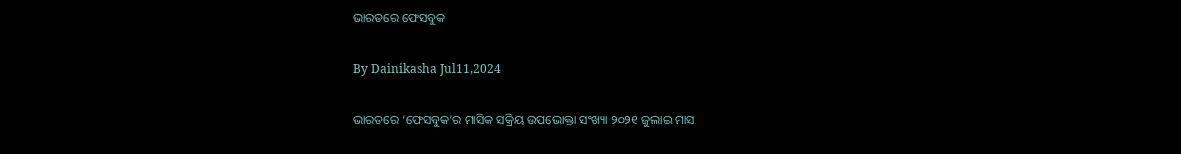ଭାରତରେ ଫେସବୁକ

By Dainikasha Jul11,2024

ଭାରତରେ ‘ଫେସବୁକ’ର ମାସିକ ସକ୍ରିୟ ଉପଭୋକ୍ତା ସଂଖ୍ୟା ୨୦୨୧ ଜୁଲାଇ ମାସ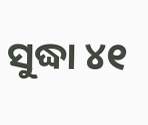ସୁଦ୍ଧା ୪୧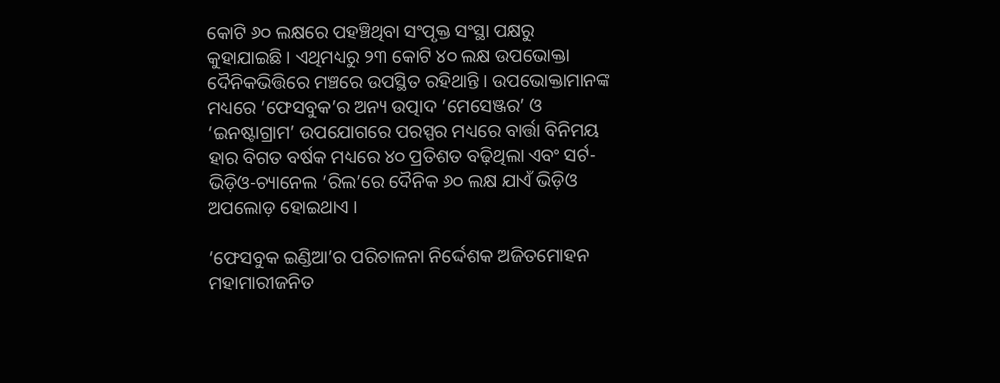କୋଟି ୬୦ ଲକ୍ଷରେ ପହଞ୍ଚିଥିବା ସଂପୃକ୍ତ ସଂସ୍ଥା ପକ୍ଷରୁ କୁହାଯାଇଛି । ଏଥିମଧ୍ୟରୁ ୨୩ କୋଟି ୪୦ ଲକ୍ଷ ଉପଭୋକ୍ତା ଦୈନିକଭିତ୍ତିରେ ମଞ୍ଚରେ ଉପସ୍ଥିତ ରହିଥାନ୍ତି । ଉପଭୋକ୍ତାମାନଙ୍କ ମଧ୍ୟରେ ‘ଫେସବୁକ’ର ଅନ୍ୟ ଉତ୍ପାଦ ‘ମେସେଞ୍ଜର’ ଓ ‘ଇନଷ୍ଟାଗ୍ରାମ’ ଉପଯୋଗରେ ପରସ୍ପର ମଧ୍ୟରେ ବାର୍ତ୍ତା ବିନିମୟ ହାର ବିଗତ ବର୍ଷକ ମଧ୍ୟରେ ୪୦ ପ୍ରତିଶତ ବଢ଼ିଥିଲା ଏବଂ ସର୍ଟ-ଭିଡ଼ିଓ-ଚ୍ୟାନେଲ ‘ରିଲ’ରେ ଦୈନିକ ୬୦ ଲକ୍ଷ ଯାଏଁ ଭିଡ଼ିଓ ଅପଲୋଡ଼ ହୋଇଥାଏ ।

‘ଫେସବୁକ ଇଣ୍ଡିଆ’ର ପରିଚାଳନା ନିର୍ଦ୍ଦେଶକ ଅଜିତମୋହନ ମହାମାରୀଜନିତ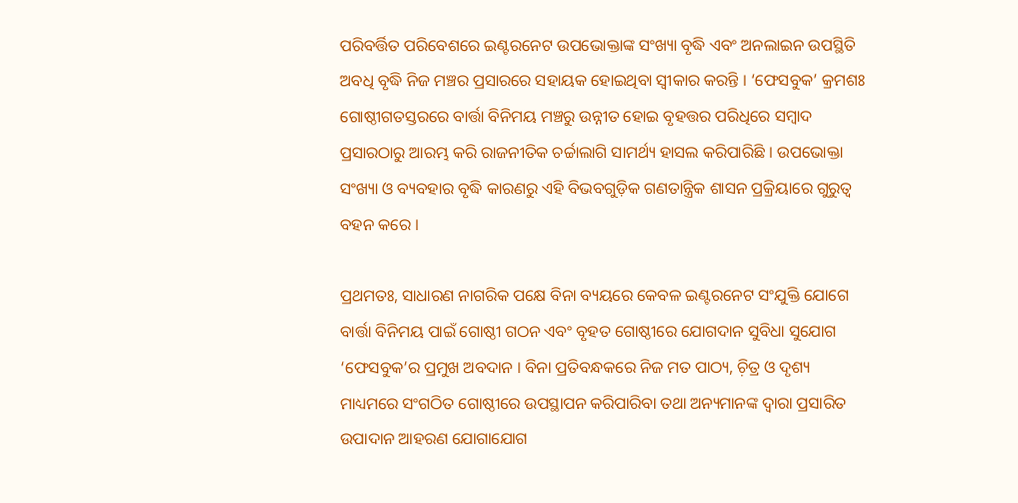ପରିବର୍ତ୍ତିତ ପରିବେଶରେ ଇଣ୍ଟରନେଟ ଉପଭୋକ୍ତାଙ୍କ ସଂଖ୍ୟା ବୃଦ୍ଧି ଏବଂ ଅନଲାଇନ ଉପସ୍ଥିତି ଅବଧି ବୃଦ୍ଧି ନିଜ ମଞ୍ଚର ପ୍ରସାରରେ ସହାୟକ ହୋଇଥିବା ସ୍ୱୀକାର କରନ୍ତି । ‘ଫେସବୁକ’ କ୍ରମଶଃ ଗୋଷ୍ଠୀଗତସ୍ତରରେ ବାର୍ତ୍ତା ବିନିମୟ ମଞ୍ଚରୁ ଉନ୍ନୀତ ହୋଇ ବୃହତ୍ତର ପରିଧିରେ ସମ୍ୱାଦ ପ୍ରସାରଠାରୁ ଆରମ୍ଭ କରି ରାଜନୀତିକ ଚର୍ଚ୍ଚାଲାଗି ସାମର୍ଥ୍ୟ ହାସଲ କରିପାରିଛି । ଉପଭୋକ୍ତା ସଂଖ୍ୟା ଓ ବ୍ୟବହାର ବୃଦ୍ଧି କାରଣରୁ ଏହି ବିଭବଗୁଡ଼ିକ ଗଣତାନ୍ତ୍ରିକ ଶାସନ ପ୍ରକ୍ରିୟାରେ ଗୁରୁତ୍ୱ ବହନ କରେ ।

ପ୍ରଥମତଃ, ସାଧାରଣ ନାଗରିକ ପକ୍ଷେ ବିନା ବ୍ୟୟରେ କେବଳ ଇଣ୍ଟରନେଟ ସଂଯୁକ୍ତି ଯୋଗେ ବାର୍ତ୍ତା ବିନିମୟ ପାଇଁ ଗୋଷ୍ଠୀ ଗଠନ ଏବଂ ବୃହତ ଗୋଷ୍ଠୀରେ ଯୋଗଦାନ ସୁବିଧା ସୁଯୋଗ ‘ଫେସବୁକ’ର ପ୍ରମୁଖ ଅବଦାନ । ବିନା ପ୍ରତିବନ୍ଧକରେ ନିଜ ମତ ପାଠ୍ୟ, ଚ଼ିତ୍ର ଓ ଦୃଶ୍ୟ ମାଧ୍ୟମରେ ସଂଗଠିତ ଗୋଷ୍ଠୀରେ ଉପସ୍ଥାପନ କରିପାରିବା ତଥା ଅନ୍ୟମାନଙ୍କ ଦ୍ୱାରା ପ୍ରସାରିତ ଉପାଦାନ ଆହରଣ ଯୋଗାଯୋଗ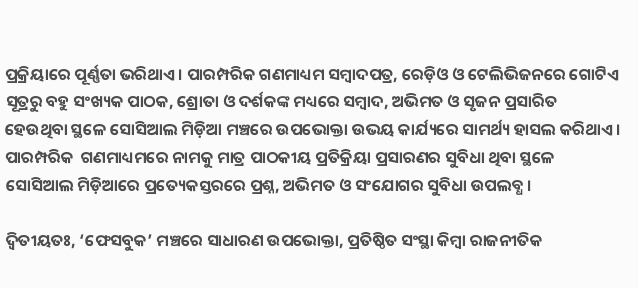ପ୍ରକ୍ରିୟାରେ ପୂର୍ଣ୍ଣତା ଭରିଥାଏ । ପାରମ୍ପରିକ ଗଣମାଧ୍ୟମ ସମ୍ୱାଦପତ୍ର, ରେଡ଼ିଓ ଓ ଟେଲିଭିଜନରେ ଗୋଟିଏ ସୂତ୍ରରୁ ବହୁ ସଂଖ୍ୟକ ପାଠକ, ଶ୍ରୋତା ଓ ଦର୍ଶକଙ୍କ ମଧ୍ୟରେ ସମ୍ୱାଦ, ଅଭିମତ ଓ ସୃଜନ ପ୍ରସାରିତ ହେଉଥିବା ସ୍ଥଳେ ସୋସିଆଲ ମିଡ଼ିଆ ମଞ୍ଚରେ ଉପଭୋକ୍ତା ଉଭୟ କାର୍ଯ୍ୟରେ ସାମର୍ଥ୍ୟ ହାସଲ କରିଥାଏ । ପାରମ୍ପରିକ  ଗଣମାଧ୍ୟମରେ ନାମକୁ ମାତ୍ର ପାଠକୀୟ ପ୍ରତିକ୍ରିୟା ପ୍ରସାରଣର ସୁବିଧା ଥିବା ସ୍ଥଳେ ସୋସିଆଲ ମିଡ଼ିଆରେ ପ୍ରତ୍ୟେକସ୍ତରରେ ପ୍ରଶ୍ନ, ଅଭିମତ ଓ ସଂଯୋଗର ସୁବିଧା ଉପଲବ୍ଧ ।

ଦ୍ୱିତୀୟତଃ, ‘ଫେସବୁକ’ ମଞ୍ଚରେ ସାଧାରଣ ଉପଭୋକ୍ତା, ପ୍ରତିଷ୍ଠିତ ସଂସ୍ଥା କିମ୍ୱା ରାଜନୀତିକ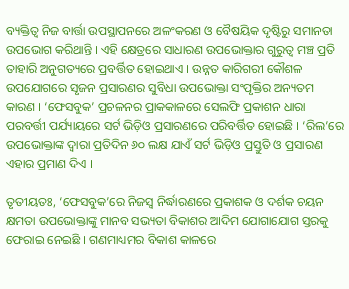ବ୍ୟକ୍ତିତ୍ୱ ନିଜ ବାର୍ତ୍ତା ଉପସ୍ଥାପନରେ ଅଳଂକରଣ ଓ ବୈଷୟିକ ଦୃଷ୍ଟିରୁ ସମାନତା ଉପଭୋଗ କରିଥାନ୍ତି । ଏହି କ୍ଷେତ୍ରରେ ସାଧାରଣ ଉପଭୋକ୍ତାର ଗୁରୁତ୍ୱ ମଞ୍ଚ ପ୍ରତି ତାହାରି ଅନୁଗତ୍ୟରେ ପ୍ରବର୍ତ୍ତିତ ହୋଇଥାଏ । ଉନ୍ନତ କାରିଗରୀ କୌଶଳ ଉପଯୋଗରେ ସୃଜନ ପ୍ରସାରଣର ସୁବିଧା ଉପଭୋକ୍ତା ସଂପୃକ୍ତିର ଅନ୍ୟତମ କାରଣ । ‘ଫେସବୁକ’ ପ୍ରଚଳନର ପ୍ରାକକାଳରେ ସେଲଫି ପ୍ରକାଶନ ଧାରା ପରବର୍ତ୍ତୀ ପର୍ଯ୍ୟାୟରେ ସର୍ଟ ଭିଡ଼ିଓ ପ୍ରସାରଣରେ ପରିବର୍ତ୍ତିତ ହୋଇଛି । ‘ରିଲ’ରେ ଉପଭୋକ୍ତାଙ୍କ ଦ୍ୱାରା ପ୍ରତିଦିନ ୬୦ ଲକ୍ଷ ଯାଏଁ ସର୍ଟ ଭିଡ଼ିଓ ପ୍ରସ୍ତୁତି ଓ ପ୍ରସାରଣ ଏହାର ପ୍ରମାଣ ଦିଏ ।

ତୃତୀୟତଃ, ‘ଫେସବୁକ’ରେ ନିଜସ୍ୱ ନିର୍ଦ୍ଧାରଣରେ ପ୍ରକାଶକ ଓ ଦର୍ଶକ ଚୟନ କ୍ଷମତା ଉପଭୋକ୍ତାଙ୍କୁ ମାନବ ସଭ୍ୟତା ବିକାଶର ଆଦିମ ଯୋଗାଯୋଗ ସ୍ତରକୁ ଫେରାଇ ନେଇଛି । ଗଣମାଧ୍ୟମର ବିକାଶ କାଳରେ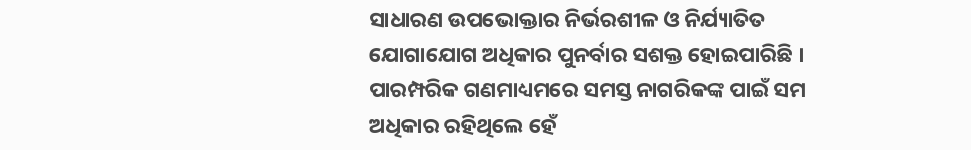ସାଧାରଣ ଉପଭୋକ୍ତାର ନିର୍ଭରଶୀଳ ଓ ନିର୍ଯ୍ୟାତିତ ଯୋଗାଯୋଗ ଅଧିକାର ପୁନର୍ବାର ସଶକ୍ତ ହୋଇପାରିଛି । ପାରମ୍ପରିକ ଗଣମାଧ୍ୟମରେ ସମସ୍ତ ନାଗରିକଙ୍କ ପାଇଁ ସମ ଅଧିକାର ରହିଥିଲେ ହେଁ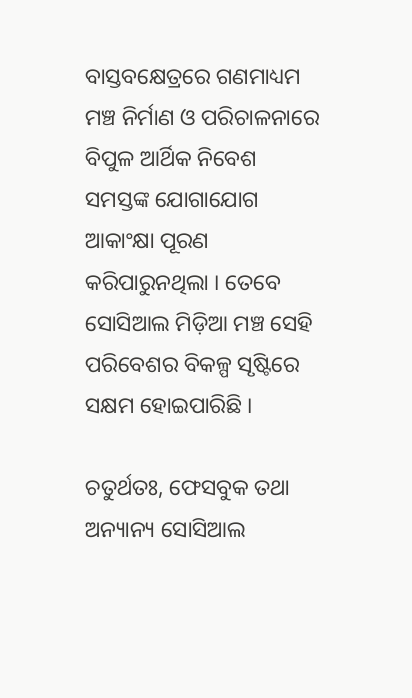ବାସ୍ତବକ୍ଷେତ୍ରରେ ଗଣମାଧ୍ୟମ ମଞ୍ଚ ନିର୍ମାଣ ଓ ପରିଚାଳନାରେ ବିପୁଳ ଆର୍ଥିକ ନିବେଶ ସମସ୍ତଙ୍କ ଯୋଗାଯୋଗ ଆକାଂକ୍ଷା ପୂରଣ କରିପାରୁନଥିଲା । ତେବେ ସୋସିଆଲ ମିଡ଼ିଆ ମଞ୍ଚ ସେହି ପରିବେଶର ବିକଳ୍ପ ସୃଷ୍ଟିରେ ସକ୍ଷମ ହୋଇପାରିଛି ।

ଚତୁର୍ଥତଃ, ଫେସବୁକ ତଥା ଅନ୍ୟାନ୍ୟ ସୋସିଆଲ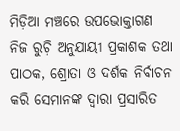ମିଡ଼ିଆ ମଞ୍ଚରେ ଉପଭୋକ୍ତାଗଣ ନିଜ ରୁଚ଼ି ଅନୁଯାୟୀ ପ୍ରକାଶକ ତଥା ପାଠକ, ଶ୍ରୋତା ଓ ଦର୍ଶକ ନିର୍ବାଚନ କରି ସେମାନଙ୍କ ଦ୍ୱାରା ପ୍ରସାରିତ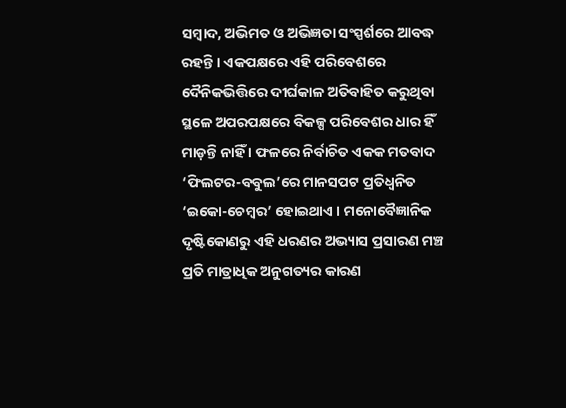ସମ୍ୱାଦ, ଅଭିମତ ଓ ଅଭିଜ୍ଞତା ସଂସ୍ପର୍ଶରେ ଆବଦ୍ଧ ରହନ୍ତି । ଏକପକ୍ଷରେ ଏହି ପରିବେଶରେ ଦୈନିକଭିତ୍ତିରେ ଦୀର୍ଘକାଳ ଅତିବାହିତ କରୁଥିବା ସ୍ଥଳେ ଅପରପକ୍ଷରେ ବିକଳ୍ପ ପରିବେଶର ଧାର ହିଁ ମାଡ଼ନ୍ତି ନାହିଁ । ଫଳରେ ନିର୍ବାଚିତ ଏକକ ମତବାଦ ‘ଫିଲଟର-ବବୁଲ’ରେ ମାନସପଟ ପ୍ରତିଧ୍ୱନିତ ‘ଇକୋ-ଚେମ୍ୱର’ ହୋଇଥାଏ । ମନୋବୈଜ୍ଞାନିକ ଦୃଷ୍ଟିକୋଣରୁ ଏହି ଧରଣର ଅଭ୍ୟାସ ପ୍ରସାରଣ ମଞ୍ଚ ପ୍ରତି ମାତ୍ରାଧିକ ଅନୁଗତ୍ୟର କାରଣ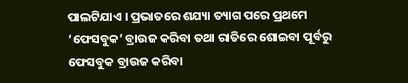ପାଲଟିଯାଏ । ପ୍ରଭାତରେ ଶଯ୍ୟା ତ୍ୟାଗ ପରେ ପ୍ରଥମେ ‘ଫେସବୁକ’ ବ୍ରାଉଜ କରିବା ତଥା ରାତିରେ ଶୋଇବା ପୂର୍ବରୁ ଫେସବୁକ ବ୍ରାଉଜ କରିବା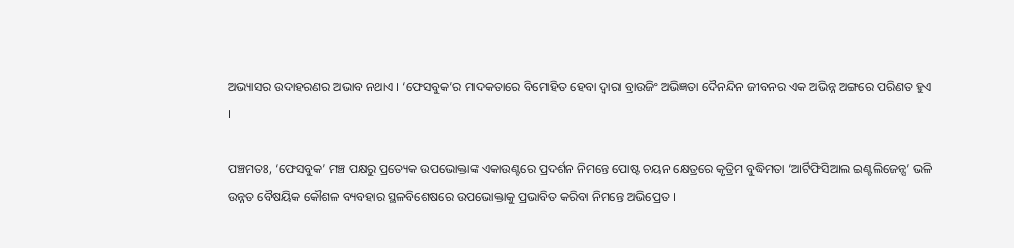ଅଭ୍ୟାସର ଉଦାହରଣର ଅଭାବ ନଥାଏ । ‘ଫେସବୁକ’ର ମାଦକତାରେ ବିମୋହିତ ହେବା ଦ୍ୱାରା ବ୍ରାଉଜିଂ ଅଭିଜ୍ଞତା ଦୈନନ୍ଦିନ ଜୀବନର ଏକ ଅଭିନ୍ନ ଅଙ୍ଗରେ ପରିଣତ ହୁଏ ।

ପଞ୍ଚମତଃ, ‘ଫେସବୁକ’ ମଞ୍ଚ ପକ୍ଷରୁ ପ୍ରତ୍ୟେକ ଉପଭୋକ୍ତାଙ୍କ ଏକାଉଣ୍ଟରେ ପ୍ରଦର୍ଶନ ନିମନ୍ତେ ପୋଷ୍ଟ ଚୟନ କ୍ଷେତ୍ରରେ କୃତ୍ରିମ ବୁଦ୍ଧିମତା ‘ଆର୍ଟିଫିସିଆଲ ଇଣ୍ଟଲିଜେନ୍ସ’ ଭଳି ଉନ୍ନତ ବୈଷୟିକ କୌଶଳ ବ୍ୟବହାର ସ୍ଥଳବିଶେଷରେ ଉପଭୋକ୍ତାକୁ ପ୍ରଭାବିତ କରିବା ନିମନ୍ତେ ଅଭିପ୍ରେତ ।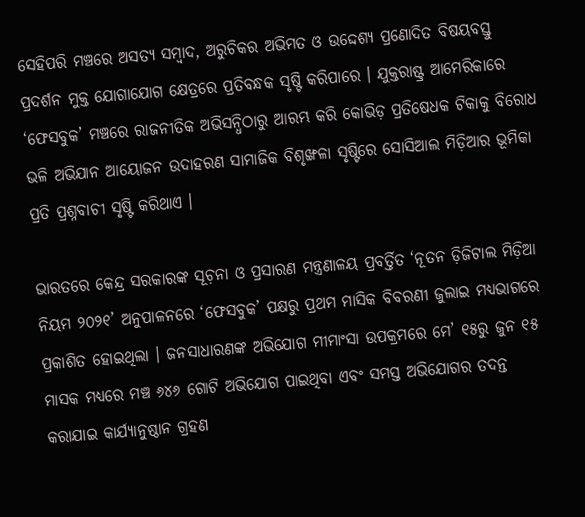ସେହିପରି ମଞ୍ଚରେ ଅସତ୍ୟ ସମ୍ୱାଦ, ଅରୁଚିକର ଅଭିମତ ଓ ଉଦ୍ଦେଶ୍ୟ ପ୍ରଣୋଦିତ ବିଷୟବସ୍ତୁ ପ୍ରଦର୍ଶନ ମୁକ୍ତ ଯୋଗାଯୋଗ କ୍ଷେତ୍ରରେ ପ୍ରତିବନ୍ଧକ ସୃଷ୍ଟି କରିପାରେ । ଯୁକ୍ତରାଷ୍ଟ୍ର ଆମେରିକାରେ ‘ଫେସବୁକ’ ମଞ୍ଚରେ ରାଜନୀତିକ ଅଭିସନ୍ଧିଠାରୁ ଆରମ୍ଭ କରି କୋଭିଡ଼ ପ୍ରତିଷେଧକ ଟିକାକୁ ବିରୋଧ ଭଳି ଅଭିଯାନ ଆୟୋଜନ ଉଦାହରଣ ସାମାଜିକ ବିଶୃଙ୍ଖଳା ସୃଷ୍ଟିରେ ସୋସିଆଲ ମିଡ଼ିଆର ଭୂମିକା ପ୍ରତି ପ୍ରଶ୍ନବାଚୀ ସୃଷ୍ଟି କରିଥାଏ ।

ଭାରତରେ କେନ୍ଦ୍ର ସରକାରଙ୍କ ସୂଚ଼ନା ଓ ପ୍ରସାରଣ ମନ୍ତ୍ରଣାଳୟ ପ୍ରବର୍ତ୍ତିତ ‘ନୂତନ ଡ଼ିଜିଟାଲ ମିଡ଼ିଆ ନିୟମ ୨୦୨୧’ ଅନୁପାଳନରେ ‘ଫେସବୁକ’ ପକ୍ଷରୁ ପ୍ରଥମ ମାସିକ ବିବରଣୀ ଜୁଲାଇ ମଧ୍ୟଭାଗରେ ପ୍ରକାଶିତ ହୋଇଥିଲା । ଜନସାଧାରଣଙ୍କ ଅଭିଯୋଗ ମୀମାଂସା ଉପକ୍ରମରେ ମେ’ ୧୫ରୁ ଜୁନ ୧୫ ମାସକ ମଧ୍ୟରେ ମଞ୍ଚ ୬୪୬ ଗୋଟି ଅଭିଯୋଗ ପାଇଥିବା ଏବଂ ସମସ୍ତ ଅଭିଯୋଗର ତଦନ୍ତ କରାଯାଇ କାର୍ଯ୍ୟାନୁଷ୍ଠାନ ଗ୍ରହଣ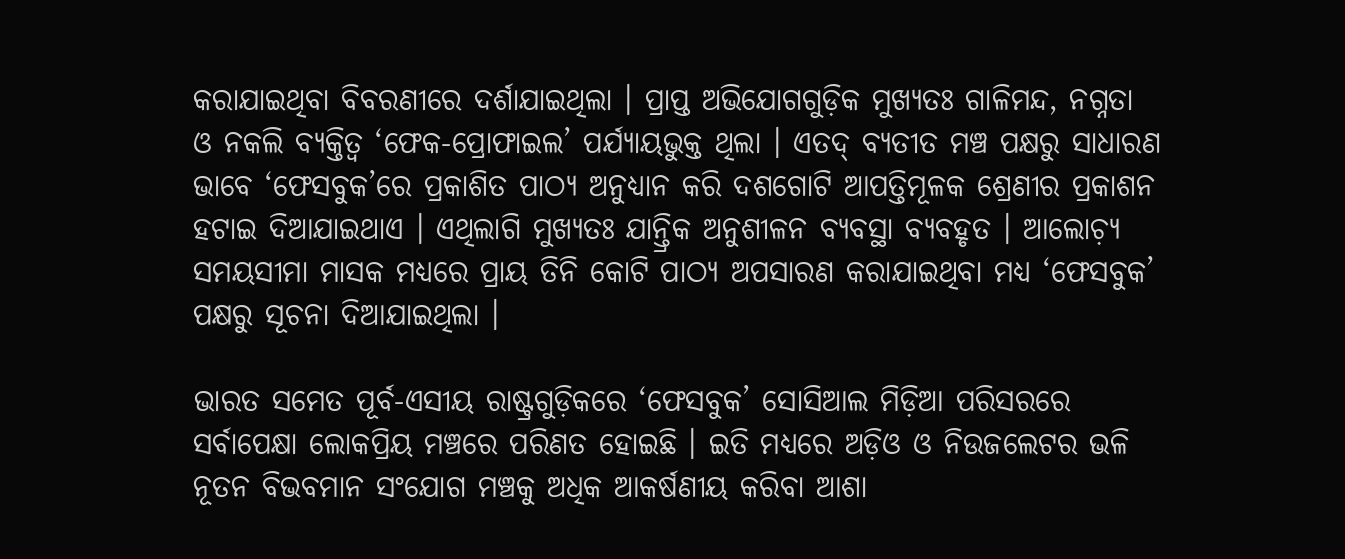କରାଯାଇଥିବା ବିବରଣୀରେ ଦର୍ଶାଯାଇଥିଲା । ପ୍ରାପ୍ତ ଅଭିଯୋଗଗୁଡ଼ିକ ମୁଖ୍ୟତଃ ଗାଳିମନ୍ଦ, ନଗ୍ନତା ଓ ନକଲି ବ୍ୟକ୍ତିତ୍ୱ ‘ଫେକ-ପ୍ରୋଫାଇଲ’ ପର୍ଯ୍ୟାୟଭୁକ୍ତ ଥିଲା । ଏତଦ୍ ବ୍ୟତୀତ ମଞ୍ଚ ପକ୍ଷରୁ ସାଧାରଣ ଭାବେ ‘ଫେସବୁକ’ରେ ପ୍ରକାଶିତ ପାଠ୍ୟ ଅନୁଧ୍ୟାନ କରି ଦଶଗୋଟି ଆପତ୍ତିମୂଳକ ଶ୍ରେଣୀର ପ୍ରକାଶନ ହଟାଇ ଦିଆଯାଇଥାଏ । ଏଥିଲାଗି ମୁଖ୍ୟତଃ ଯାନ୍ତ୍ରିକ ଅନୁଶୀଳନ ବ୍ୟବସ୍ଥା ବ୍ୟବହୃତ । ଆଲୋଚ଼୍ୟ ସମୟସୀମା ମାସକ ମଧ୍ୟରେ ପ୍ରାୟ ତିନି କୋଟି ପାଠ୍ୟ ଅପସାରଣ କରାଯାଇଥିବା ମଧ୍ୟ ‘ଫେସବୁକ’ ପକ୍ଷରୁ ସୂଚନା ଦିଆଯାଇଥିଲା ।

ଭାରତ ସମେତ ପୂର୍ବ-ଏସୀୟ ରାଷ୍ଟ୍ରଗୁଡ଼ିକରେ ‘ଫେସବୁକ’ ସୋସିଆଲ ମିଡ଼ିଆ ପରିସରରେ ସର୍ବାପେକ୍ଷା ଲୋକପ୍ରିୟ ମଞ୍ଚରେ ପରିଣତ ହୋଇଛି । ଇତି ମଧ୍ୟରେ ଅଡ଼ିଓ ଓ ନିଉଜଲେଟର ଭଳି ନୂତନ ବିଭବମାନ ସଂଯୋଗ ମଞ୍ଚକୁ ଅଧିକ ଆକର୍ଷଣୀୟ କରିବା ଆଶା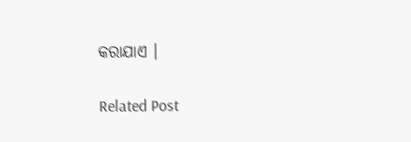କରାଯାଏ ।

Related Post